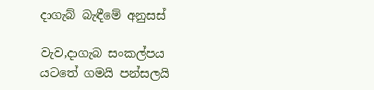දාගැබ් බැඳීමේ අනුසස්

වැව,දාගැබ සංකල්පය යටතේ ගමයි පන්සලයි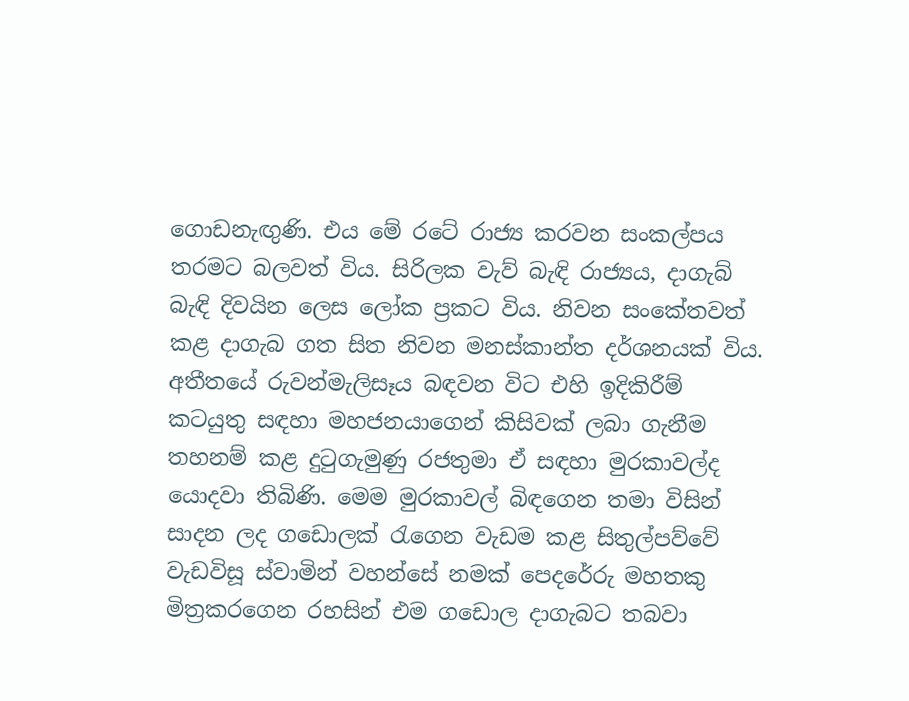ගොඩනැඟුණි. එය මේ රටේ රාජ්‍ය කරවන සංකල්පය තරමට බලවත් විය. සිරිලක වැව් බැඳි රාජ්‍යය, දාගැබ් බැඳි දිවයින ලෙස ලෝක ප්‍රකට විය. නිවන සංකේතවත් කළ දාගැබ ගත සිත නිවන මනස්කාන්ත දර්ශනයක් විය.
අතීතයේ රුවන්මැලිසෑය බඳවන විට එහි ඉදිකිරීම් කටයුතු සඳහා මහජනයාගෙන් කිසිවක් ලබා ගැනීම තහනම් කළ දුටුගැමුණු රජතුමා ඒ සඳහා මුරකාවල්ද යොදවා තිබිණි. මෙම මුරකාවල් බිඳගෙන තමා විසින් සාදන ලද ගඩොලක් රැගෙන වැඩම කළ සිතුල්පව්වේ වැඩවිසූ ස්වාමින් වහන්සේ නමක් පෙදරේරු මහතකු මිත්‍රකරගෙන රහසින් එම ගඩොල දාගැබට තබවා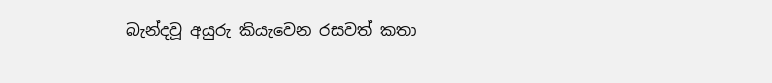බැන්දවූ අයුරු කියැවෙන රසවත් කතා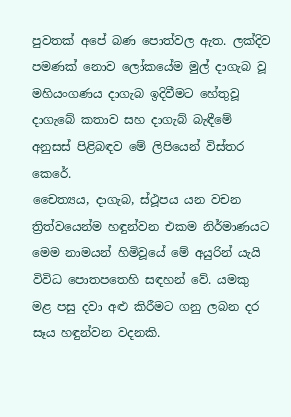පුවතක් අපේ බණ පොත්වල ඇත. ලක්දිව පමණක් නොව ලෝකයේම මුල් දාගැබ වූ මහියංගණය දාගැබ ඉදිවීමට හේතුවූ දාගැබේ කතාව සහ දාගැබ් බැඳීමේ අනුසස් පිළිබඳව මේ ලිපියෙන් විස්තර කෙරේ.
චෛත්‍යය, දාගැබ, ස්ථූපය යන වචන ත්‍රිත්වයෙන්ම හඳුන්වන එකම නිර්මාණයට මෙම නාමයන් හිමිවූයේ මේ අයුරින් යැයි විවිධ පොතපතෙහි සඳහන් වේ. යමකු මළ පසු දවා අළු කිරීමට ගනු ලබන දර සෑය හඳුන්වන වදනකි.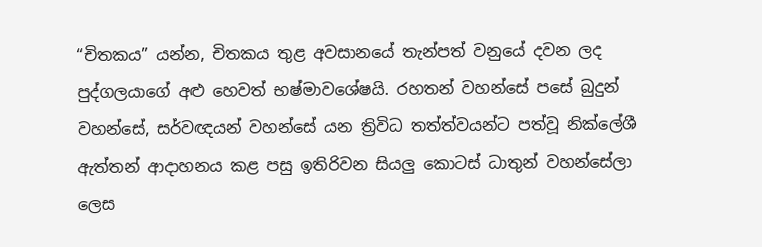“චිතකය” යන්න, චිතකය තුළ අවසානයේ තැන්පත් වනුයේ දවන ලද පුද්ගලයාගේ අළු හෙවත් භෂ්මාවශේෂයි. රහතන් වහන්සේ පසේ බුදුන් වහන්සේ, සර්වඥයන් වහන්සේ යන ත්‍රිවිධ තත්ත්වයන්ට පත්වූ නික්ලේශී ඇත්තන් ආදාහනය කළ පසු ඉතිරිවන සියලු කොටස් ධාතුන් වහන්සේලා ලෙස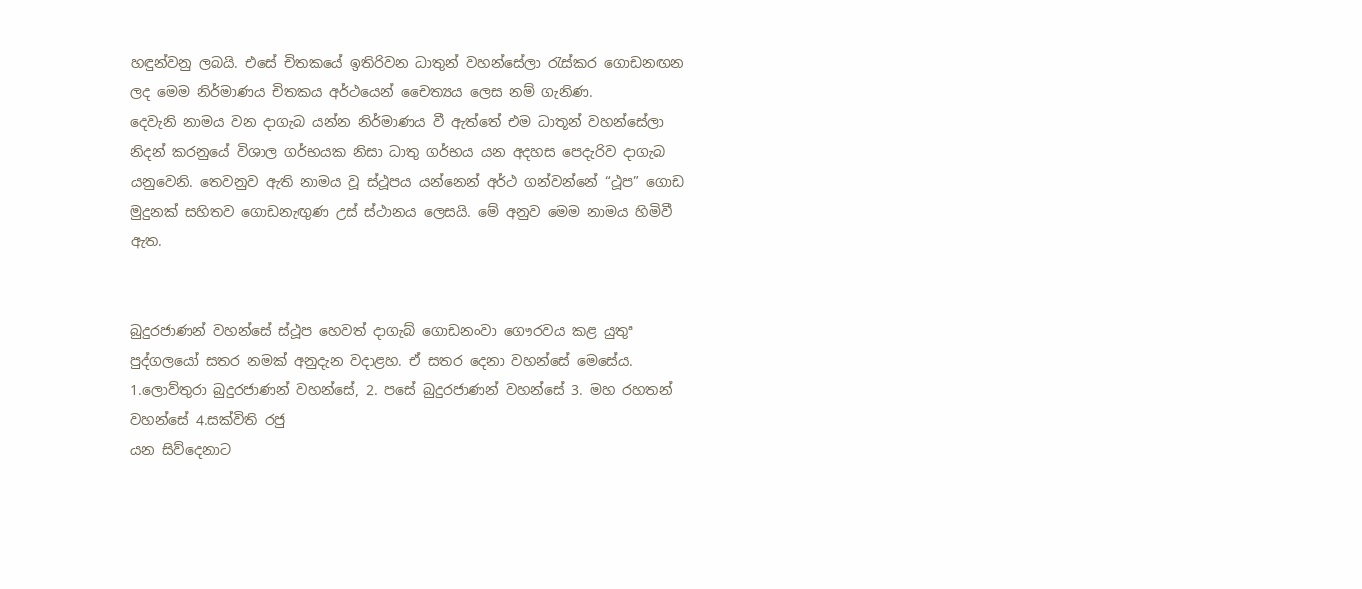හඳුන්වනු ලබයි. එසේ චිතකයේ ඉතිරිවන ධාතුන් වහන්සේලා රැස්කර ගොඩනඟන ලද මෙම නිර්මාණය චිතකය අර්ථයෙන් චෛත්‍යය ලෙස නම් ගැනිණ.
දෙවැනි නාමය වන දාගැබ යන්න නිර්මාණය වී ඇත්තේ එම ධාතූන් වහන්සේලා නිදන් කරනුයේ විශාල ගර්භයක නිසා ධාතු ගර්භය යන අදහස පෙදැරිව දාගැබ යනුවෙනි. තෙවනුව ඇති නාමය වූ ස්ථූපය යන්නෙන් අර්ථ ගන්වන්නේ “ථූප” ගොඩ මුදුනක් සහිතව ගොඩනැඟුණ උස් ස්ථානය ලෙසයි. මේ අනුව මෙම නාමය හිමිවී ඇත.


බුදුරජාණන් වහන්සේ ස්ථූප හෙවත් දාගැබ් ගොඩනංවා ගෞරවය කළ යුතුª පුද්ගලයෝ සතර නමක් අනුදැන වදාළහ. ඒ සතර දෙනා වහන්සේ මෙසේය.
1.ලොව්තුරා බුදුරජාණන් වහන්සේ, 2. පසේ බුදුරජාණන් වහන්සේ 3. මහ රහතන් වහන්සේ 4.සක්විති රජු
යන සිව්දෙනාට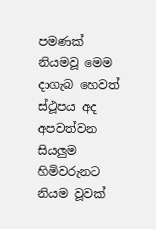පමණක් නියමවූ මෙම දාගැබ හෙවත් ස්ථූපය අද අපවත්වන සියලුම හිමිවරුනට නියම වූවක්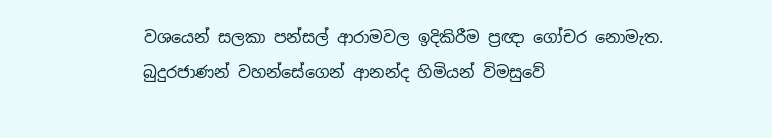වශයෙන් සලකා පන්සල් ආරාමවල ඉදිකිරීම ප්‍රඥා ගෝචර නොමැත. බුදුරජාණන් වහන්සේගෙන් ආනන්ද හිමියන් විමසුවේ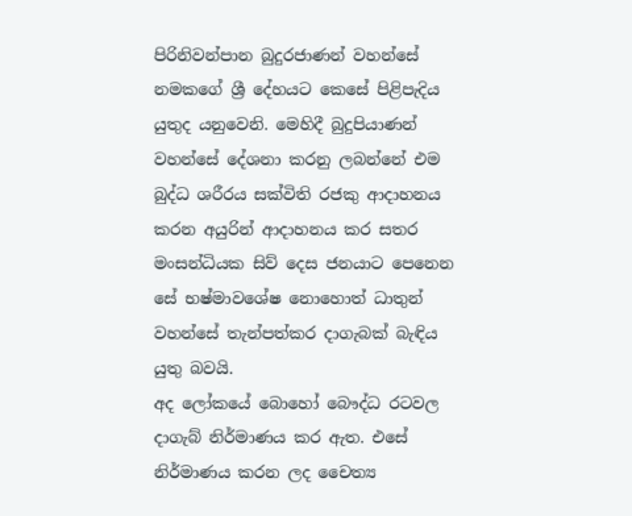පිරිනිවන්පාන බුදුරජාණන් වහන්සේ නමකගේ ශ්‍රී දේහයට කෙසේ පිළිපැදිය යුතුද යනුවෙනි. මෙහිදී බුදුපියාණන් වහන්සේ දේශනා කරනු ලබන්නේ එම බුද්ධ ශරීරය සක්විති රජකු ආදාහනය කරන අයුරින් ආදාහනය කර සතර මංසන්ධියක සිව් දෙස ජනයාට පෙනෙන සේ භෂ්මාවශේෂ නොහොත් ධාතුන් වහන්සේ තැන්පත්කර දාගැබක් බැඳිය යුතු බවයි.
අද ලෝකයේ බොහෝ බෞද්ධ රටවල දාගැබ් නිර්මාණය කර ඇත. එසේ නිර්මාණය කරන ලද චෛත්‍ය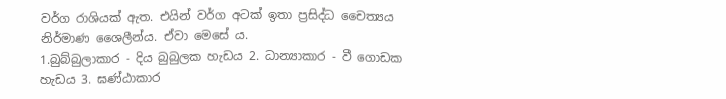වර්ග රාශියක් ඇත. එයින් වර්ග අටක් ඉතා ප්‍රසිද්ධ චෛත්‍යය නිර්මාණ ශෛලීන්ය. ඒවා මෙසේ ය.
1.බුබ්බුලාකාර - දිය බුබුලක හැඩය 2. ධාන්‍යාකාර - වී ගොඩක හැඩය 3. ඝණ්ඨාකාර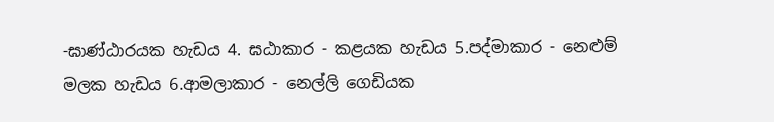-ඝාණ්ඨාරයක හැඩය 4. ඝඨාකාර - කළයක හැඩය 5.පද්මාකාර - නෙළුම් මලක හැඩය 6.ආමලාකාර - නෙල්ලි ගෙඩියක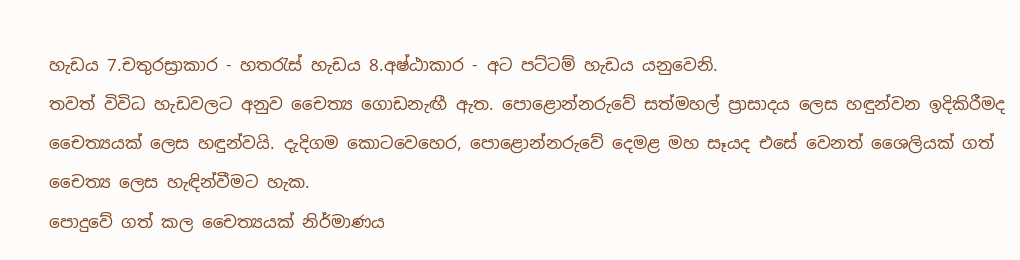හැඩය 7.චතුරස්‍රාකාර - හතරැස් හැඩය 8.අෂ්ඨාකාර - අට පට්ටම් හැඩය යනුවෙනි.
තවත් විවිධ හැඩවලට අනුව චෛත්‍ය ගොඩනැඟී ඇත. පොළොන්නරුවේ සත්මහල් ප්‍රාසාදය ලෙස හඳුන්වන ඉදිකිරීමද චෛත්‍යයක් ලෙස හඳුන්වයි. දැදිගම කොටවෙහෙර, පොළොන්නරුවේ දෙමළ මහ සෑයද එසේ වෙනත් ශෛලියක් ගත් චෛත්‍ය ලෙස හැඳින්වීමට හැක.
පොදුවේ ගත් කල චෛත්‍යයක් නිර්මාණය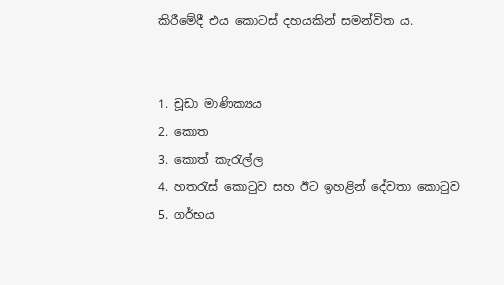කිරීමේදී එය කොටස් දහයකින් සමන්විත ය.


1. චූඩා මාණික්‍යය
2. කොත
3. කොත් කැරැල්ල
4. හතරැස් කොටුව සහ ඊට ඉහළින් දේවතා කොටුව
5. ගර්භය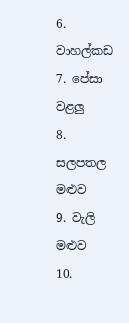6. වාහල්කඩ
7. පේසා වළලු
8. සලපතල මළුව
9. වැලි මළුව
10.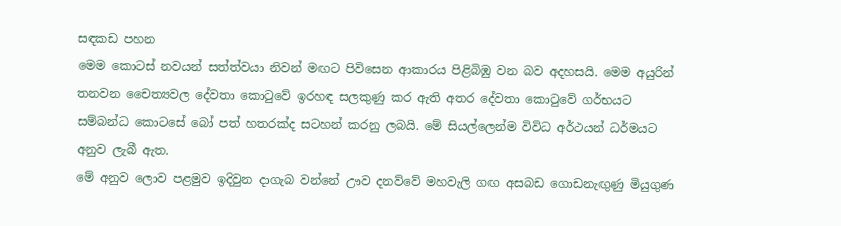සඳකඩ පහන
මෙම කොටස් නවයන් සත්ත්වයා නිවන් මඟට පිවිසෙන ආකාරය පිළිබිඹු වන බව අදහසයි. මෙම අයුරින් තනවන චෛත්‍යවල දේවතා කොටුවේ ඉරහඳ සලකුණු කර ඇති අතර දේවතා කොටුවේ ගර්භයට සම්බන්ධ කොටසේ බෝ පත් හතරක්ද සටහන් කරනු ලබයි. මේ සියල්ලෙන්ම විවිධ අර්ථයන් ධර්මයට අනුව ලැබී ඇත.
මේ අනුව ලොව පළමුව ඉදිවුන දාගැබ වන්නේ ඌව දනව්වේ මහවැලි ගඟ අසබඩ ගොඩනැඟුණු මියුගුණ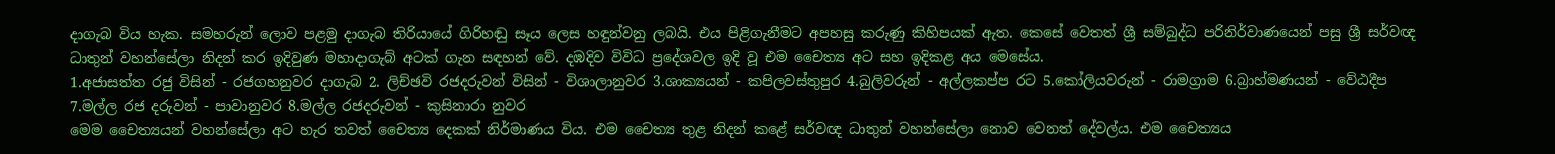දාගැබ විය හැක. සමහරුන් ලොව පළමු දාගැබ තිරියායේ ගිරිහඬු සෑය ලෙස හඳුන්වනු ලබයි. එය පිළිගැනීමට අපහසු කරුණු කිහිපයක් ඇත. කෙසේ වෙතත් ශ්‍රී සම්බුද්ධ පරිනිර්වාණයෙන් පසු ශ්‍රී සර්වඥ ධාතුන් වහන්සේලා නිදන් කර ඉදිවුණ මහාදාගැබ් අටක් ගැන සඳහන් වේ. දඹදිව විවිධ ප්‍රදේශවල ඉදි වූ එම චෛත්‍ය අට සහ ඉදිකළ අය මෙසේය.
1.අජාසත්ත රජු විසින් - රජගහනුවර දාගැබ 2. ලිච්ඡවි රජදරුවන් විසින් - විශාලානුවර 3.ශාක්‍යයන් - කපිලවස්තුපුර 4.බුලිවරුන් - අල්ලකප්ප රට 5.කෝලියවරුන් - රාමග්‍රාම 6.බ්‍රාහ්මණයන් - වේඨදීප 7.මල්ල රජ දරුවන් - පාවානුවර 8.මල්ල රජදරුවන් - කුසිනාරා නුවර
මෙම චෛත්‍යයන් වහන්සේලා අට හැර තවත් චෛත්‍ය දෙකක් නිර්මාණය විය. එම චෛත්‍ය තුළ නිදන් කළේ සර්වඥ ධාතුන් වහන්සේලා නොව වෙනත් දේවල්ය. එම චෛත්‍යය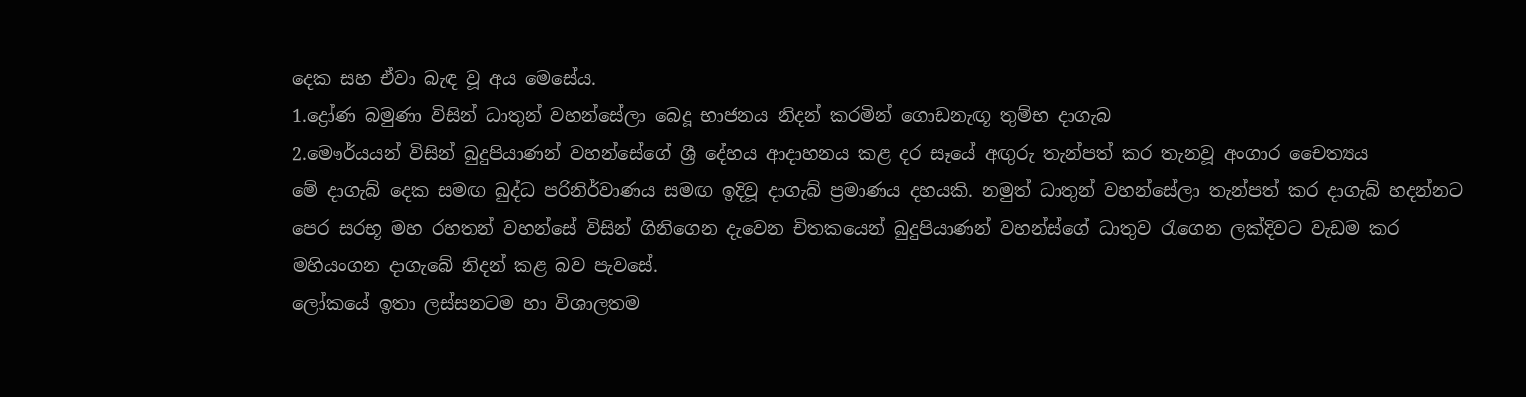දෙක සහ ඒවා බැඳ වූ අය මෙසේය.
1.ද්‍රෝණ බමුණා විසින් ධාතුන් වහන්සේලා බෙදූ භාජනය නිදන් කරමින් ගොඩනැඟූ තුම්භ දාගැබ
2.මෞර්යයන් විසින් බුදුපියාණන් වහන්සේගේ ශ්‍රී දේහය ආදාහනය කළ දර සෑයේ අඟුරු තැන්පත් කර තැනවූ අංගාර චෛත්‍යය
මේ දාගැබ් දෙක සමඟ බුද්ධ පරිනිර්වාණය සමඟ ඉදිවූ දාගැබ් ප්‍රමාණය දහයකි. නමුත් ධාතුන් වහන්සේලා තැන්පත් කර දාගැබ් හදන්නට පෙර සරභූ මහ රහතන් වහන්සේ විසින් ගිනිගෙන දැවෙන චිතකයෙන් බුදුපියාණන් වහන්ස්ගේ ධාතුව රැගෙන ලක්දිවට වැඩම කර මහියංගන දාගැබේ නිදන් කළ බව පැවසේ.
ලෝකයේ ඉතා ලස්සනටම හා විශාලතම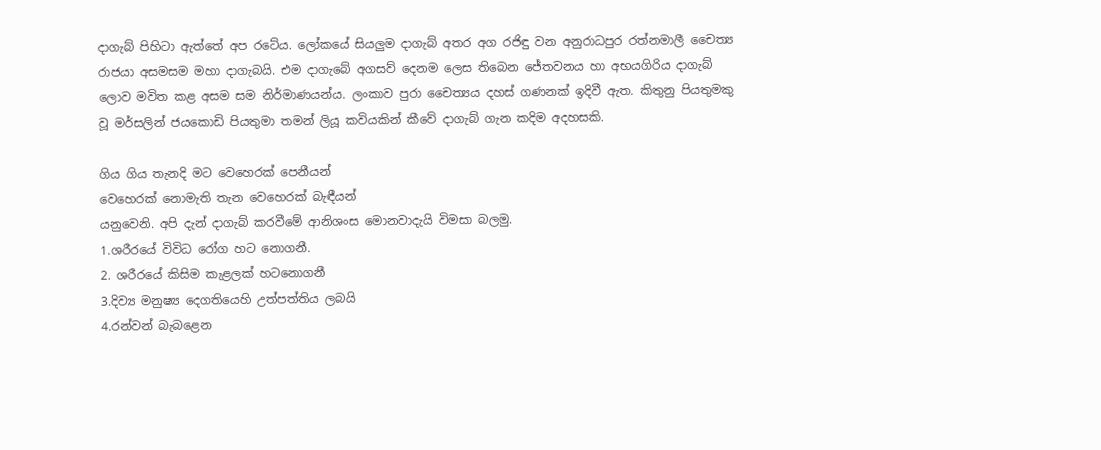දාගැබ් පිහිටා ඇත්තේ අප රටේය. ලෝකයේ සියලුම දාගැබ් අතර අග රජිඳු වන අනුරාධපුර රත්නමාලී චෛත්‍ය රාජයා අසමසම මහා දාගැබයි. එම දාගැබේ අගසව් දෙනම ලෙස තිබෙන ජේතවනය හා අභයගිරිය දාගැබ් ලොව මවිත කළ අසම සම නිර්මාණයන්ය. ලංකාව පුරා චෛත්‍යය දහස් ගණනක් ඉදිවී ඇත. කිතුනු පියතුමකු වූ මර්සලින් ජයකොඩි පියතුමා තමන් ලියූ කවියකින් කීවේ දාගැබ් ගැන කදිම අදහසකි.

ගිය ගිය තැනදි මට වෙහෙරක් පෙනීයන්
වෙහෙරක් නොමැති තැන වෙහෙරක් බැඳීයන්
යනුවෙනි. අපි දැන් දාගැබ් කරවීමේ ආනිශංස මොනවාදැයි විමසා බලමු.
1.ශරීරයේ විවිධ රෝග හට නොගනී.
2. ශරීරයේ කිසිම කැළලක් හටනොගනී
3.දිව්‍ය මනුෂ්‍ය දෙගතියෙහි උත්පත්තිය ලබයි
4.රන්වන් බැබළෙන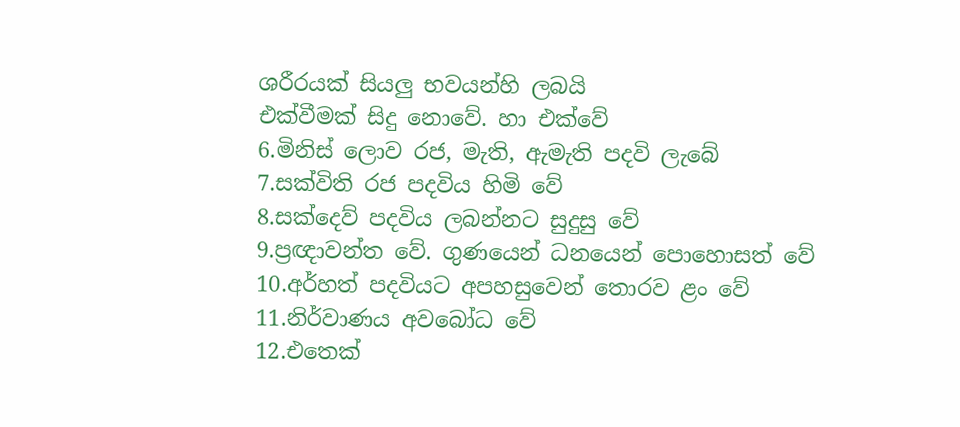ශරීරයක් සියලු භවයන්හි ලබයි
එක්වීමක් සිදු නොවේ. හා එක්වේ
6.මිනිස් ලොව රජ, මැති, ඇමැති පදවි ලැබේ
7.සක්විති රජ පදවිය හිමි වේ
8.සක්දෙව් පදවිය ලබන්නට සුදුසු වේ
9.ප්‍රඥාවන්ත වේ. ගුණයෙන් ධනයෙන් පොහොසත් වේ
10.අර්හත් පදවියට අපහසුවෙන් තොරව ළං වේ
11.නිර්වාණය අවබෝධ වේ
12.එතෙක්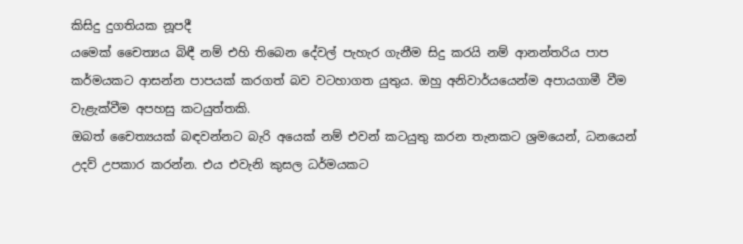කිසිදු දුගතියක නූපදී
යමෙක් චෛත්‍යය බිඳී නම් එහි තිබෙන දේවල් පැහැර ගැනීම සිදු කරයි නම් ආනන්තරිය පාප කර්මයකට ආසන්න පාපයක් කරගත් බව වටහාගත යුතුය. ඔහු අනිවාර්යයෙන්ම අපායගාමී වීම වැළැක්වීම අපහසු කටයුත්තකි.
ඔබත් චෛත්‍යයක් බඳවන්නට බැරි අයෙක් නම් එවන් කටයුතු කරන තැනකට ශ්‍රමයෙන්, ධනයෙන් උදව් උපකාර කරන්න. එය එවැනි කුසල ධර්මයකට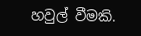හවුල් වීමකි.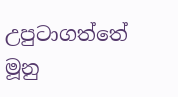උපුටාගත්තේ මූනු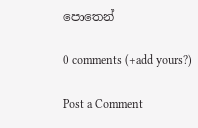පොතෙන්

0 comments (+add yours?)

Post a Comment